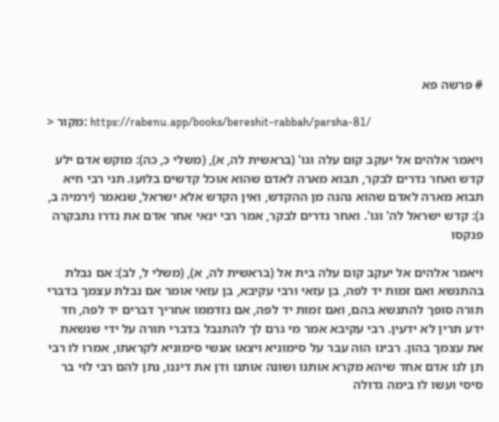# פרשה פא

> מקור: https://rabenu.app/books/bereshit-rabbah/parsha-81/

ויאמר אלהים אל יעקב קום עלה וגו' (בראשית לה, א), (משלי כ, כה): מוקש אדם ילע קדש ואחר נדרים לבקר, תבוא מארה לאדם שהוא אוכל קדשים בלועו. תני רבי חיא תבוא מארה לאדם שהוא נהנה מן ההקדש, ואין הקדש אלא ישראל, שנאמר (ירמיה ב, ג): קדש ישראל לה' וגו'. ואחר נדרים לבקר, אמר רבי ינאי אחר אדם את נדרו נתבקרה פנקסו

ויאמר אלהים אל יעקב קום עלה בית אל (בראשית לה, א), (משלי ל, לב): אם נבלת בהתנשא ואם זמות יד לפה, בן עזאי ורבי עקיבא, בן עזאי אומר אם נבלת עצמך בדברי תורה סופך להתנשא בהם, ואם זמות יד לפה, אם נזדממו אחריך דברים יד לפה, חד ידע תרין לא ידעין. רבי עקיבא אמר מי גרם לך להתנבל בדברי תורה על ידי שנשאת את עצמך בהון. רבינו הוה עבר על סימוניא ויצאו אנשי סימוניא לקראתו, אמרו לו רבי תן לנו אדם אחד שיהא מקרא אותנו ושונה אותנו ודן את דיננו, נתן להם רבי לוי בר סיסי ועשו לו בימה גדולה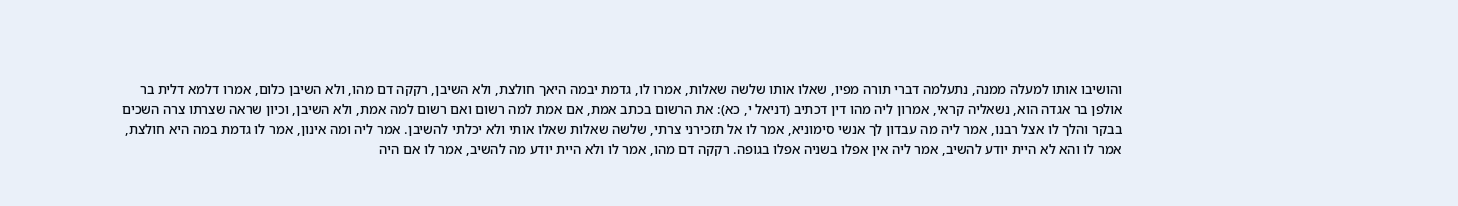והושיבו אותו למעלה ממנה, נתעלמה דברי תורה מפיו, שאלו אותו שלשה שאלות, אמרו לו, גדמת יבמה היאך חולצת, ולא השיבן, רקקה דם מהו, ולא השיבן כלום, אמרו דלמא דלית בר אולפן בר אגדה הוא, נשאליה קראי, אמרון ליה מהו דין דכתיב (דניאל י, כא): את הרשום בכתב אמת, אם אמת למה רשום ואם רשום למה אמת, ולא השיבן, וכיון שראה שצרתו צרה השכים בבקר והלך לו אצל רבנו, אמר ליה מה עבדון לך אנשי סימוניא, אמר לו אל תזכירני צרתי, שלשה שאלות שאלו אותי ולא יכלתי להשיבן. אמר ליה ומה אינון, אמר לו גדמת במה היא חולצת, אמר לו והא לא היית יודע להשיב, אמר ליה אין אפלו בשניה אפלו בגופה. רקקה דם מהו, אמר לו ולא היית יודע מה להשיב, אמר לו אם היה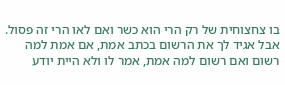בו צחצוחית של רק הרי הוא כשר ואם לאו הרי זה פסול. אבל אגיד לך את הרשום בכתב אמת, אם אמת למה רשום ואם רשום למה אמת, אמר לו ולא היית יודע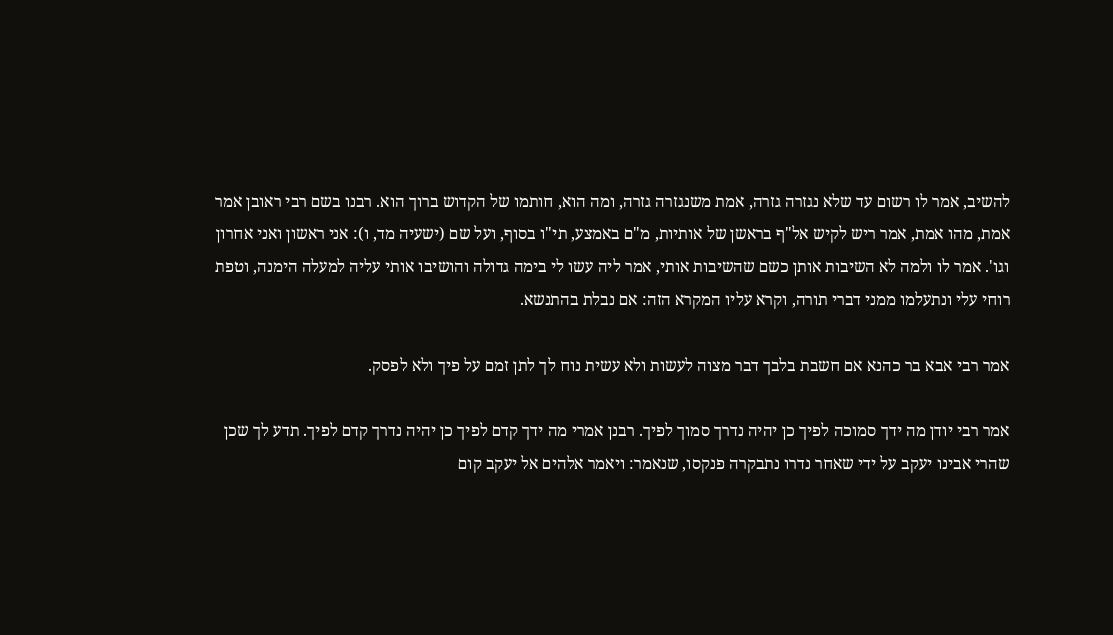להשיב, אמר לו רשום עד שלא נגזרה גזרה, אמת משנגזרה גזרה, ומה הוא, חותמו של הקדוש ברוך הוא. רבנו בשם רבי ראובן אמר אמת, מהו אמת, אמר ריש לקיש אל"ף בראשן של אותיות, מ"ם באמצע, תי"ו בסוף, ועל שם (ישעיה מד, ו): אני ראשון ואני אחרון וגו'. אמר לו ולמה לא השיבות אותן כשם שהשיבות אותי, אמר ליה עשו לי בימה גדולה והושיבו אותי עליה למעלה הימנה, וטפת רוחי עלי ונתעלמו ממני דברי תורה, וקרא עליו המקרא הזה: אם נבלת בהתנשא.

אמר רבי אבא בר כהנא אם חשבת בלבך דבר מצוה לעשות ולא עשית נוח לך לתן זמם על פיך ולא לפסק.

אמר רבי יודן מה ידך סמוכה לפיך כן יהיה נדרך סמוך לפיך. רבנן אמרי מה ידך קדם לפיך כן יהיה נדרך קדם לפיך. תדע לך שכן שהרי אבינו יעקב על ידי שאחר נדרו נתבקרה פנקסו, שנאמר: ויאמר אלהים אל יעקב קום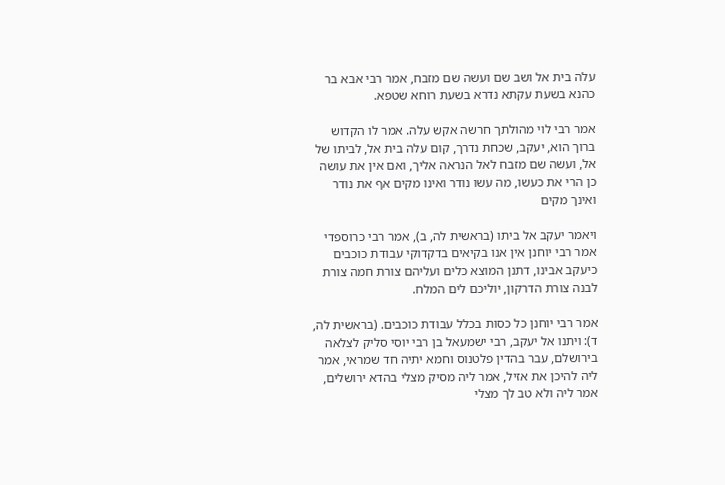עלה בית אל ושב שם ועשה שם מזבח, אמר רבי אבא בר כהנא בשעת עקתא נדרא בשעת רוחא שטפא.

אמר רבי לוי מהולתך חרשה אקש עלה. אמר לו הקדוש ברוך הוא, יעקב, שכחת נדרך, קום עלה בית אל, לביתו של אל, ועשה שם מזבח לאל הנראה אליך, ואם אין את עושה כן הרי את כעשו, מה עשו נודר ואינו מקים אף את נודר ואינך מקים

ויאמר יעקב אל ביתו (בראשית לה, ב), אמר רבי כרוספדי אמר רבי יוחנן אין אנו בקיאים בדקדוקי עבודת כוכבים כיעקב אבינו, דתנן המוצא כלים ועליהם צורת חמה צורת לבנה צורת הדרקון, יוליכם לים המלח.

אמר רבי יוחנן כל כסות בכלל עבודת כוכבים. (בראשית לה, ד): ויתנו אל יעקב, רבי ישמעאל בן רבי יוסי סליק לצלאה בירושלם, עבר בהדין פלטנוס וחמא יתיה חד שמראי, אמר ליה להיכן את אזיל, אמר ליה מסיק מצלי בהדא ירושלים, אמר ליה ולא טב לך מצלי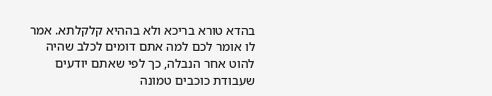בהדא טורא בריכא ולא בההיא קלקלתא. אמר לו אומר לכם למה אתם דומים לכלב שהיה להוט אחר הנבלה, כך לפי שאתם יודעים שעבודת כוכבים טמונה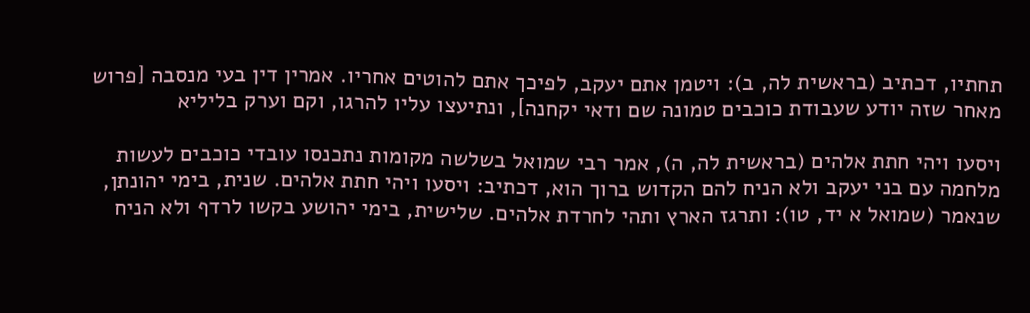תחתיו, דכתיב (בראשית לה, ב): ויטמן אתם יעקב, לפיכך אתם להוטים אחריו. אמרין דין בעי מנסבה [פרוש מאחר שזה יודע שעבודת כוכבים טמונה שם ודאי יקחנה], ונתיעצו עליו להרגו, וקם וערק בליליא

ויסעו ויהי חתת אלהים (בראשית לה, ה), אמר רבי שמואל בשלשה מקומות נתכנסו עובדי כוכבים לעשות מלחמה עם בני יעקב ולא הניח להם הקדוש ברוך הוא, דכתיב: ויסעו ויהי חתת אלהים. שנית, בימי יהונתן, שנאמר (שמואל א יד, טו): ותרגז הארץ ותהי לחרדת אלהים. שלישית, בימי יהושע בקשו לרדף ולא הניח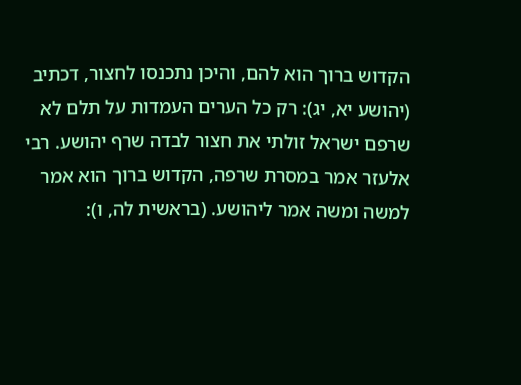הקדוש ברוך הוא להם, והיכן נתכנסו לחצור, דכתיב (יהושע יא, יג): רק כל הערים העמדות על תלם לא שרפם ישראל זולתי את חצור לבדה שרף יהושע. רבי אלעזר אמר במסרת שרפה, הקדוש ברוך הוא אמר למשה ומשה אמר ליהושע. (בראשית לה, ו):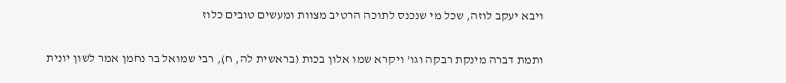ויבא יעקב לוזה, שכל מי שנכנס לתוכה הרטיב מצוות ומעשים טובים כלוז

ותמת דברה מינקת רבקה וגו' ויקרא שמו אלון בכות (בראשית לה, ח), רבי שמואל בר נחמן אמר לשון יונית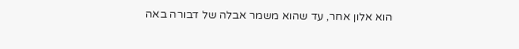הוא אלון אחר, עד שהוא משמר אבלה של דבורה באה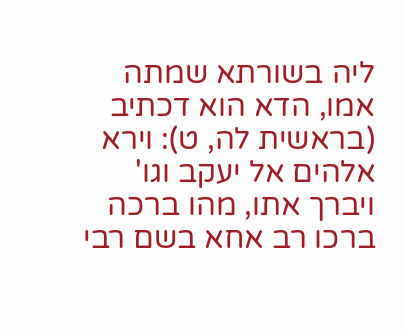ליה בשורתא שמתה אמו, הדא הוא דכתיב (בראשית לה, ט): וירא אלהים אל יעקב וגו' ויברך אתו, מהו ברכה ברכו רב אחא בשם רבי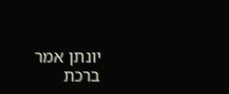יונתן אמר ברכת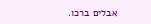אבלים ברכו.